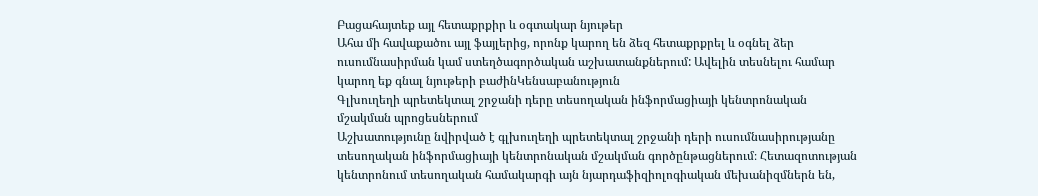Բացահայտեք այլ հետաքրքիր և օգտակար նյութեր
Ահա մի հավաքածու այլ ֆայլերից, որոնք կարող են ձեզ հետաքրքրել և օգնել ձեր ուսումնասիրման կամ ստեղծագործական աշխատանքներում: Ավելին տեսնելու համար կարող եք գնալ նյութերի բաժինԿենսաբանություն
Գլխուղեղի պրետեկտալ շրջանի դերը տեսողական ինֆորմացիայի կենտրոնական մշակման պրոցեսներում
Աշխատությունը նվիրված է գլխուղեղի պրետեկտալ շրջանի դերի ուսումնասիրությանը տեսողական ինֆորմացիայի կենտրոնական մշակման գործընթացներում։ Հետազոտության կենտրոնում տեսողական համակարգի այն նյարդաֆիզիոլոգիական մեխանիզմներն են,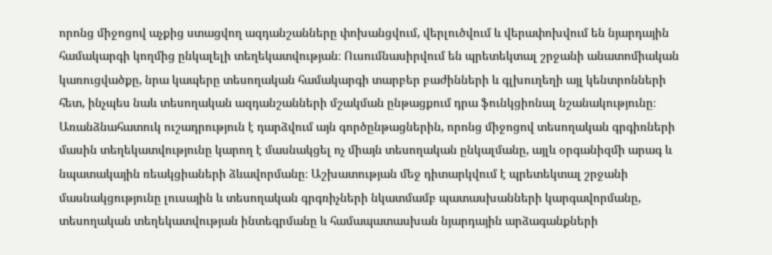որոնց միջոցով աչքից ստացվող ազդանշանները փոխանցվում, վերլուծվում և վերափոխվում են նյարդային համակարգի կողմից ընկալելի տեղեկատվության։ Ուսումնասիրվում են պրետեկտալ շրջանի անատոմիական կառուցվածքը, նրա կապերը տեսողական համակարգի տարբեր բաժինների և գլխուղեղի այլ կենտրոնների հետ, ինչպես նաև տեսողական ազդանշանների մշակման ընթացքում դրա ֆունկցիոնալ նշանակությունը։ Առանձնահատուկ ուշադրություն է դարձվում այն գործընթացներին, որոնց միջոցով տեսողական գրգիռների մասին տեղեկատվությունը կարող է մասնակցել ոչ միայն տեսողական ընկալմանը, այլև օրգանիզմի արագ և նպատակային ռեակցիաների ձևավորմանը։ Աշխատության մեջ դիտարկվում է պրետեկտալ շրջանի մասնակցությունը լուսային և տեսողական գրգռիչների նկատմամբ պատասխանների կարգավորմանը, տեսողական տեղեկատվության ինտեգրմանը և համապատասխան նյարդային արձագանքների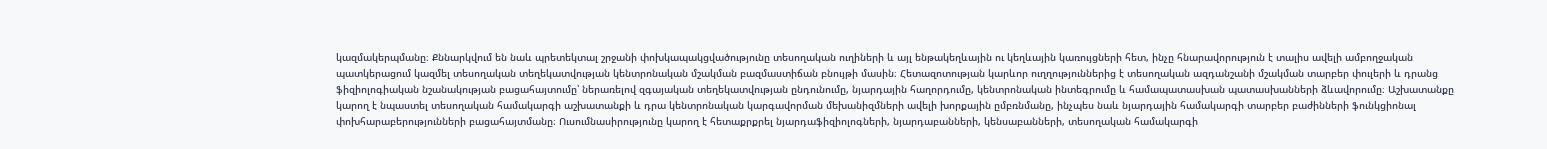կազմակերպմանը։ Քննարկվում են նաև պրետեկտալ շրջանի փոխկապակցվածությունը տեսողական ուղիների և այլ ենթակեղևային ու կեղևային կառույցների հետ, ինչը հնարավորություն է տալիս ավելի ամբողջական պատկերացում կազմել տեսողական տեղեկատվության կենտրոնական մշակման բազմաստիճան բնույթի մասին։ Հետազոտության կարևոր ուղղություններից է տեսողական ազդանշանի մշակման տարբեր փուլերի և դրանց ֆիզիոլոգիական նշանակության բացահայտումը՝ ներառելով զգայական տեղեկատվության ընդունումը, նյարդային հաղորդումը, կենտրոնական ինտեգրումը և համապատասխան պատասխանների ձևավորումը։ Աշխատանքը կարող է նպաստել տեսողական համակարգի աշխատանքի և դրա կենտրոնական կարգավորման մեխանիզմների ավելի խորքային ըմբռնմանը, ինչպես նաև նյարդային համակարգի տարբեր բաժինների ֆունկցիոնալ փոխհարաբերությունների բացահայտմանը։ Ուսումնասիրությունը կարող է հետաքրքրել նյարդաֆիզիոլոգների, նյարդաբանների, կենսաբանների, տեսողական համակարգի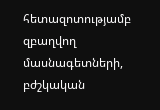հետազոտությամբ զբաղվող մասնագետների, բժշկական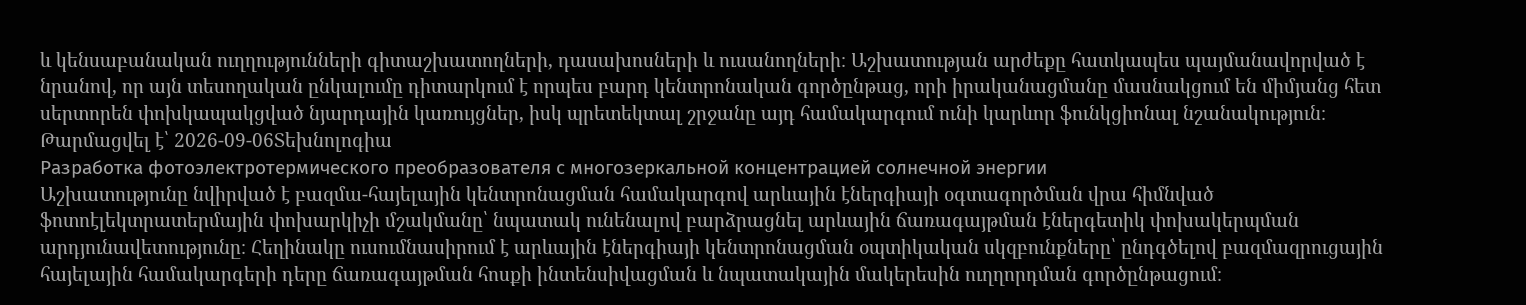և կենսաբանական ուղղությունների գիտաշխատողների, դասախոսների և ուսանողների։ Աշխատության արժեքը հատկապես պայմանավորված է նրանով, որ այն տեսողական ընկալումը դիտարկում է որպես բարդ կենտրոնական գործընթաց, որի իրականացմանը մասնակցում են միմյանց հետ սերտորեն փոխկապակցված նյարդային կառույցներ, իսկ պրետեկտալ շրջանը այդ համակարգում ունի կարևոր ֆունկցիոնալ նշանակություն։
Թարմացվել է՝ 2026-09-06Տեխնոլոգիա
Разработка фотоэлектротермического преобразователя с многозеркальной концентрацией солнечной энергии
Աշխատությունը նվիրված է բազմա-հայելային կենտրոնացման համակարգով արևային էներգիայի օգտագործման վրա հիմնված ֆոտոէլեկտրատերմային փոխարկիչի մշակմանը՝ նպատակ ունենալով բարձրացնել արևային ճառագայթման էներգետիկ փոխակերպման արդյունավետությունը։ Հեղինակը ուսումնասիրում է արևային էներգիայի կենտրոնացման օպտիկական սկզբունքները՝ ընդգծելով բազմազրուցային հայելային համակարգերի դերը ճառագայթման հոսքի ինտենսիվացման և նպատակային մակերեսին ուղղորդման գործընթացում։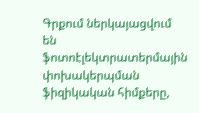Գրքում ներկայացվում են ֆոտոէլեկտրատերմային փոխակերպման ֆիզիկական հիմքերը,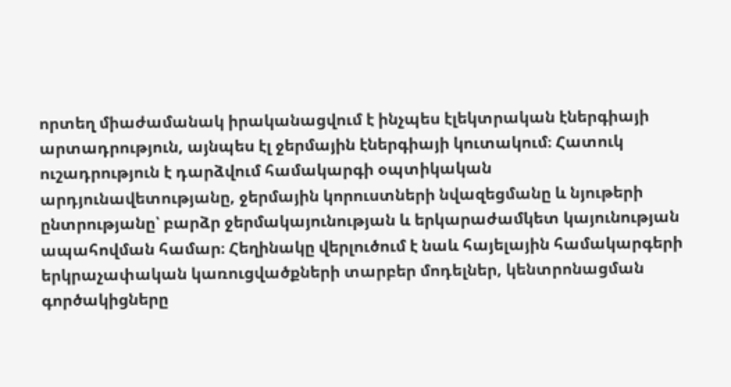որտեղ միաժամանակ իրականացվում է ինչպես էլեկտրական էներգիայի արտադրություն, այնպես էլ ջերմային էներգիայի կուտակում։ Հատուկ ուշադրություն է դարձվում համակարգի օպտիկական արդյունավետությանը, ջերմային կորուստների նվազեցմանը և նյութերի ընտրությանը՝ բարձր ջերմակայունության և երկարաժամկետ կայունության ապահովման համար։ Հեղինակը վերլուծում է նաև հայելային համակարգերի երկրաչափական կառուցվածքների տարբեր մոդելներ, կենտրոնացման գործակիցները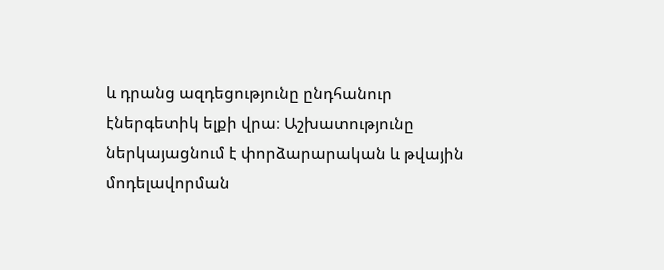և դրանց ազդեցությունը ընդհանուր էներգետիկ ելքի վրա։ Աշխատությունը ներկայացնում է փորձարարական և թվային մոդելավորման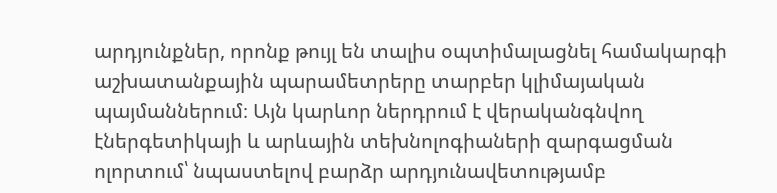արդյունքներ, որոնք թույլ են տալիս օպտիմալացնել համակարգի աշխատանքային պարամետրերը տարբեր կլիմայական պայմաններում։ Այն կարևոր ներդրում է վերականգնվող էներգետիկայի և արևային տեխնոլոգիաների զարգացման ոլորտում՝ նպաստելով բարձր արդյունավետությամբ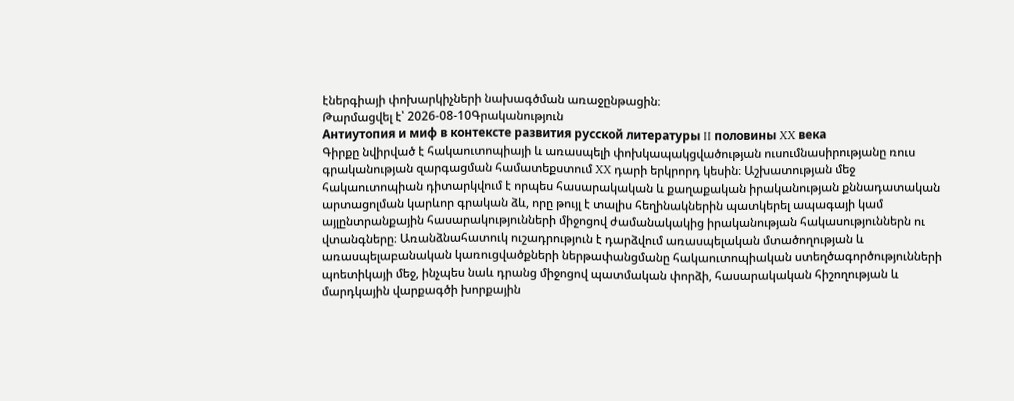էներգիայի փոխարկիչների նախագծման առաջընթացին։
Թարմացվել է՝ 2026-08-10Գրականություն
Антиутопия и миф в контексте развития русской литературы II половины XX века
Գիրքը նվիրված է հակաուտոպիայի և առասպելի փոխկապակցվածության ուսումնասիրությանը ռուս գրականության զարգացման համատեքստում XX դարի երկրորդ կեսին։ Աշխատության մեջ հակաուտոպիան դիտարկվում է որպես հասարակական և քաղաքական իրականության քննադատական արտացոլման կարևոր գրական ձև, որը թույլ է տալիս հեղինակներին պատկերել ապագայի կամ այլընտրանքային հասարակությունների միջոցով ժամանակակից իրականության հակասություններն ու վտանգները։ Առանձնահատուկ ուշադրություն է դարձվում առասպելական մտածողության և առասպելաբանական կառուցվածքների ներթափանցմանը հակաուտոպիական ստեղծագործությունների պոետիկայի մեջ, ինչպես նաև դրանց միջոցով պատմական փորձի, հասարակական հիշողության և մարդկային վարքագծի խորքային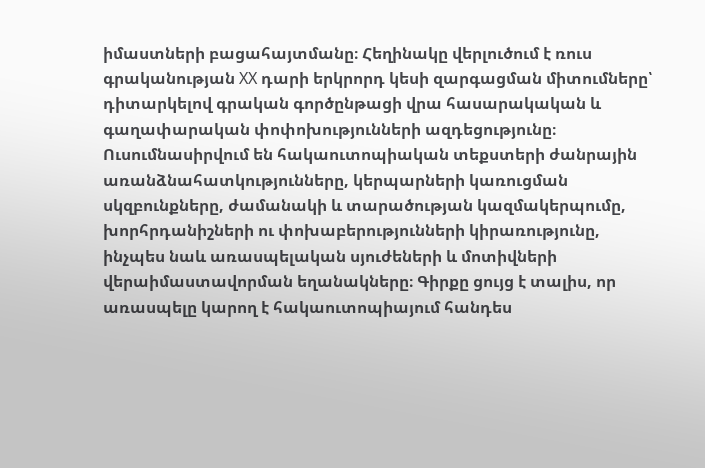իմաստների բացահայտմանը։ Հեղինակը վերլուծում է ռուս գրականության XX դարի երկրորդ կեսի զարգացման միտումները՝ դիտարկելով գրական գործընթացի վրա հասարակական և գաղափարական փոփոխությունների ազդեցությունը։ Ուսումնասիրվում են հակաուտոպիական տեքստերի ժանրային առանձնահատկությունները, կերպարների կառուցման սկզբունքները, ժամանակի և տարածության կազմակերպումը, խորհրդանիշների ու փոխաբերությունների կիրառությունը, ինչպես նաև առասպելական սյուժեների և մոտիվների վերաիմաստավորման եղանակները։ Գիրքը ցույց է տալիս, որ առասպելը կարող է հակաուտոպիայում հանդես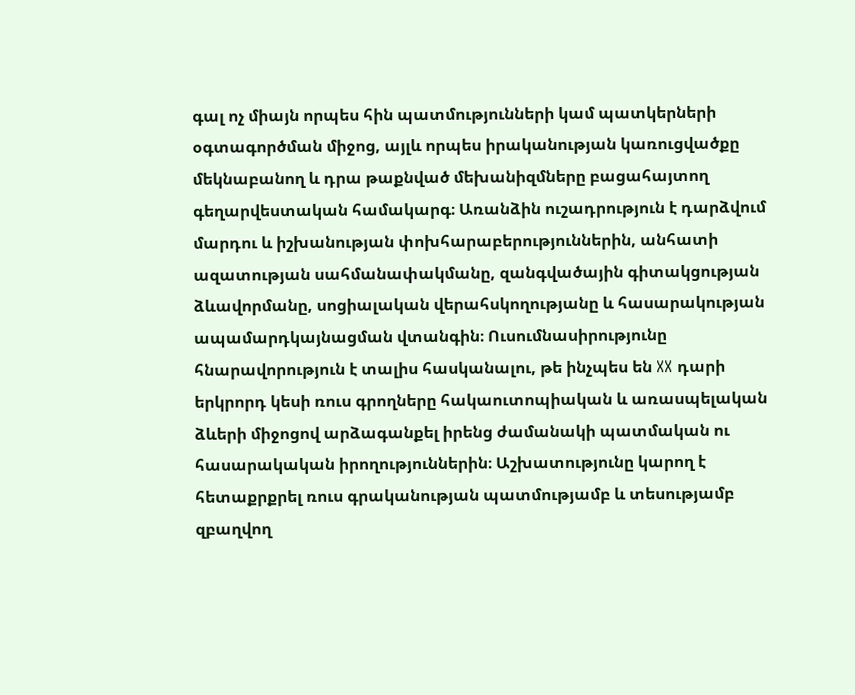գալ ոչ միայն որպես հին պատմությունների կամ պատկերների օգտագործման միջոց, այլև որպես իրականության կառուցվածքը մեկնաբանող և դրա թաքնված մեխանիզմները բացահայտող գեղարվեստական համակարգ։ Առանձին ուշադրություն է դարձվում մարդու և իշխանության փոխհարաբերություններին, անհատի ազատության սահմանափակմանը, զանգվածային գիտակցության ձևավորմանը, սոցիալական վերահսկողությանը և հասարակության ապամարդկայնացման վտանգին։ Ուսումնասիրությունը հնարավորություն է տալիս հասկանալու, թե ինչպես են XX դարի երկրորդ կեսի ռուս գրողները հակաուտոպիական և առասպելական ձևերի միջոցով արձագանքել իրենց ժամանակի պատմական ու հասարակական իրողություններին։ Աշխատությունը կարող է հետաքրքրել ռուս գրականության պատմությամբ և տեսությամբ զբաղվող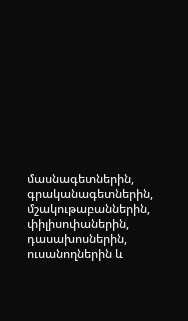մասնագետներին, գրականագետներին, մշակութաբաններին, փիլիսոփաներին, դասախոսներին, ուսանողներին և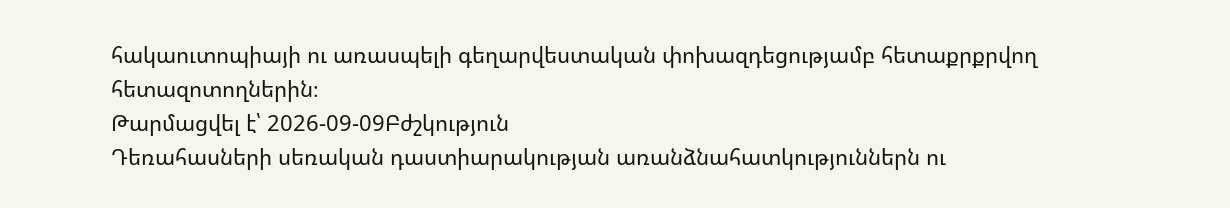հակաուտոպիայի ու առասպելի գեղարվեստական փոխազդեցությամբ հետաքրքրվող հետազոտողներին։
Թարմացվել է՝ 2026-09-09Բժշկություն
Դեռահասների սեռական դաստիարակության առանձնահատկություններն ու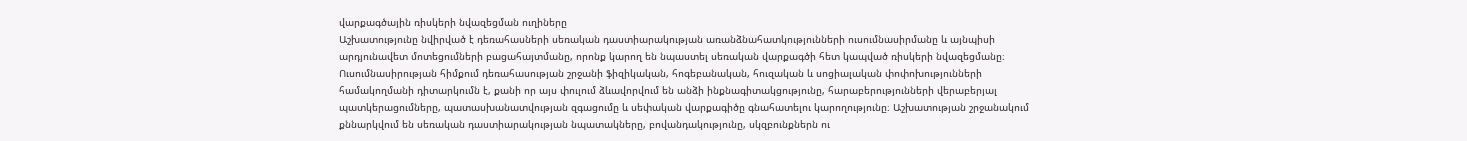վարքագծային ռիսկերի նվազեցման ուղիները
Աշխատությունը նվիրված է դեռահասների սեռական դաստիարակության առանձնահատկությունների ուսումնասիրմանը և այնպիսի արդյունավետ մոտեցումների բացահայտմանը, որոնք կարող են նպաստել սեռական վարքագծի հետ կապված ռիսկերի նվազեցմանը։ Ուսումնասիրության հիմքում դեռահասության շրջանի ֆիզիկական, հոգեբանական, հուզական և սոցիալական փոփոխությունների համակողմանի դիտարկումն է, քանի որ այս փուլում ձևավորվում են անձի ինքնագիտակցությունը, հարաբերությունների վերաբերյալ պատկերացումները, պատասխանատվության զգացումը և սեփական վարքագիծը գնահատելու կարողությունը։ Աշխատության շրջանակում քննարկվում են սեռական դաստիարակության նպատակները, բովանդակությունը, սկզբունքներն ու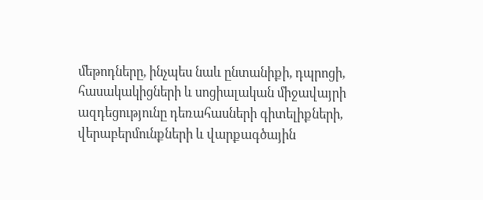մեթոդները, ինչպես նաև ընտանիքի, դպրոցի, հասակակիցների և սոցիալական միջավայրի ազդեցությունը դեռահասների գիտելիքների, վերաբերմունքների և վարքագծային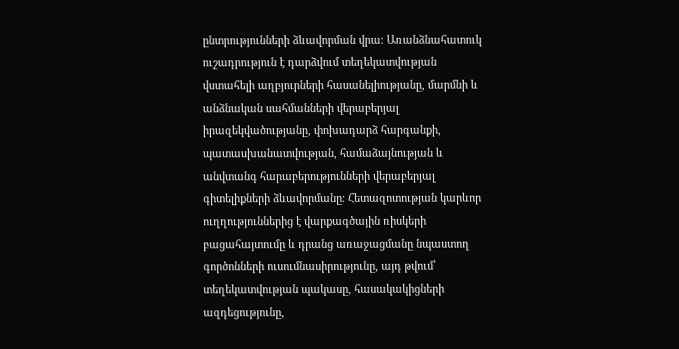ընտրությունների ձևավորման վրա։ Առանձնահատուկ ուշադրություն է դարձվում տեղեկատվության վստահելի աղբյուրների հասանելիությանը, մարմնի և անձնական սահմանների վերաբերյալ իրազեկվածությանը, փոխադարձ հարգանքի, պատասխանատվության, համաձայնության և անվտանգ հարաբերությունների վերաբերյալ գիտելիքների ձևավորմանը։ Հետազոտության կարևոր ուղղություններից է վարքագծային ռիսկերի բացահայտումը և դրանց առաջացմանը նպաստող գործոնների ուսումնասիրությունը, այդ թվում՝ տեղեկատվության պակասը, հասակակիցների ազդեցությունը,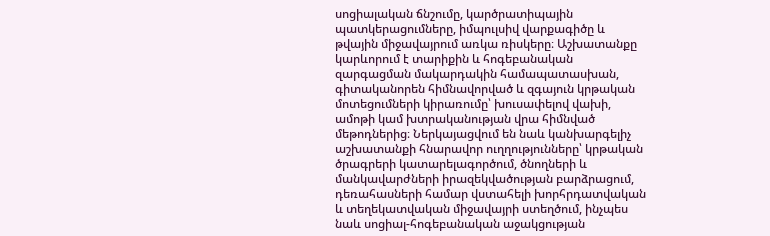սոցիալական ճնշումը, կարծրատիպային պատկերացումները, իմպուլսիվ վարքագիծը և թվային միջավայրում առկա ռիսկերը։ Աշխատանքը կարևորում է տարիքին և հոգեբանական զարգացման մակարդակին համապատասխան, գիտականորեն հիմնավորված և զգայուն կրթական մոտեցումների կիրառումը՝ խուսափելով վախի, ամոթի կամ խտրականության վրա հիմնված մեթոդներից։ Ներկայացվում են նաև կանխարգելիչ աշխատանքի հնարավոր ուղղությունները՝ կրթական ծրագրերի կատարելագործում, ծնողների և մանկավարժների իրազեկվածության բարձրացում, դեռահասների համար վստահելի խորհրդատվական և տեղեկատվական միջավայրի ստեղծում, ինչպես նաև սոցիալ-հոգեբանական աջակցության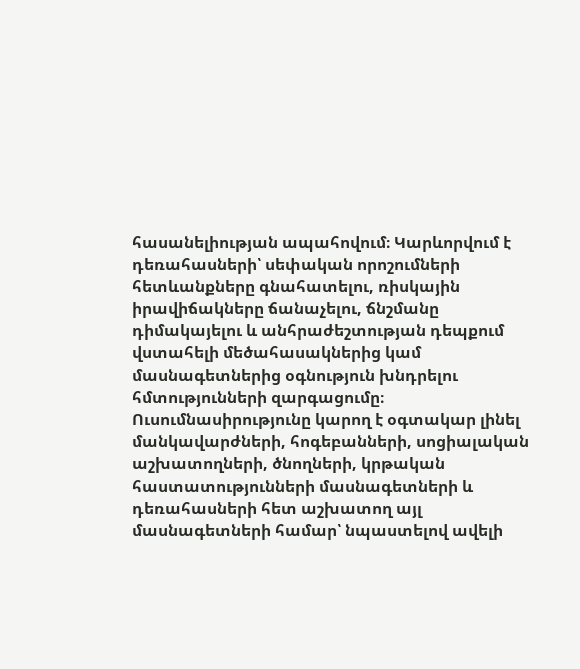հասանելիության ապահովում։ Կարևորվում է դեռահասների՝ սեփական որոշումների հետևանքները գնահատելու, ռիսկային իրավիճակները ճանաչելու, ճնշմանը դիմակայելու և անհրաժեշտության դեպքում վստահելի մեծահասակներից կամ մասնագետներից օգնություն խնդրելու հմտությունների զարգացումը։ Ուսումնասիրությունը կարող է օգտակար լինել մանկավարժների, հոգեբանների, սոցիալական աշխատողների, ծնողների, կրթական հաստատությունների մասնագետների և դեռահասների հետ աշխատող այլ մասնագետների համար՝ նպաստելով ավելի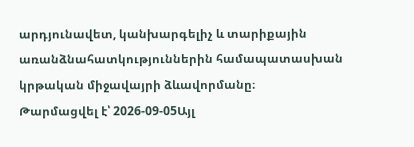արդյունավետ, կանխարգելիչ և տարիքային առանձնահատկություններին համապատասխան կրթական միջավայրի ձևավորմանը։
Թարմացվել է՝ 2026-09-05Այլ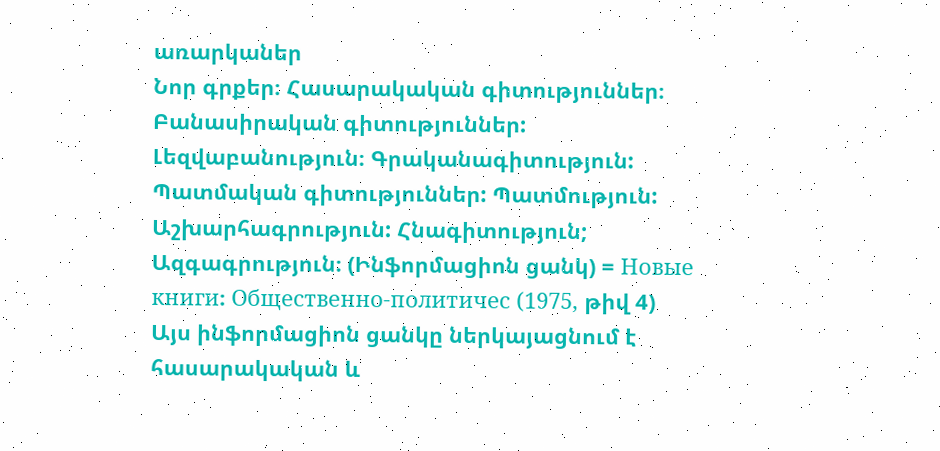առարկաներ
Նոր գրքեր։ Հասարակական գիտություններ։ Բանասիրական գիտություններ: Լեզվաբանություն։ Գրականագիտություն: Պատմական գիտություններ: Պատմություն: Աշխարհագրություն: Հնագիտություն; Ազգագրություն։ (Ինֆորմացիոն ցանկ) = Новые книги։ Общественно-политичес (1975, թիվ 4)
Այս ինֆորմացիոն ցանկը ներկայացնում է հասարակական և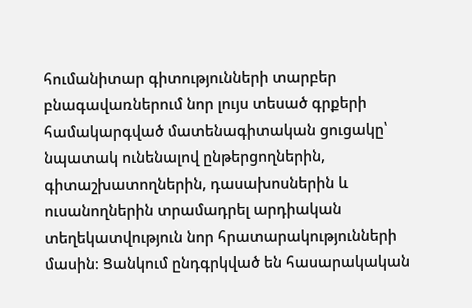հումանիտար գիտությունների տարբեր բնագավառներում նոր լույս տեսած գրքերի համակարգված մատենագիտական ցուցակը՝ նպատակ ունենալով ընթերցողներին, գիտաշխատողներին, դասախոսներին և ուսանողներին տրամադրել արդիական տեղեկատվություն նոր հրատարակությունների մասին։ Ցանկում ընդգրկված են հասարակական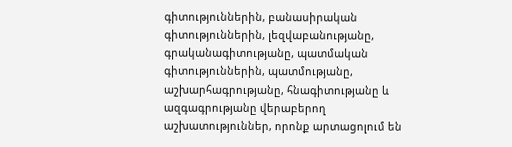գիտություններին, բանասիրական գիտություններին, լեզվաբանությանը, գրականագիտությանը, պատմական գիտություններին, պատմությանը, աշխարհագրությանը, հնագիտությանը և ազգագրությանը վերաբերող աշխատություններ, որոնք արտացոլում են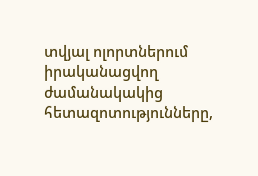տվյալ ոլորտներում իրականացվող ժամանակակից հետազոտությունները,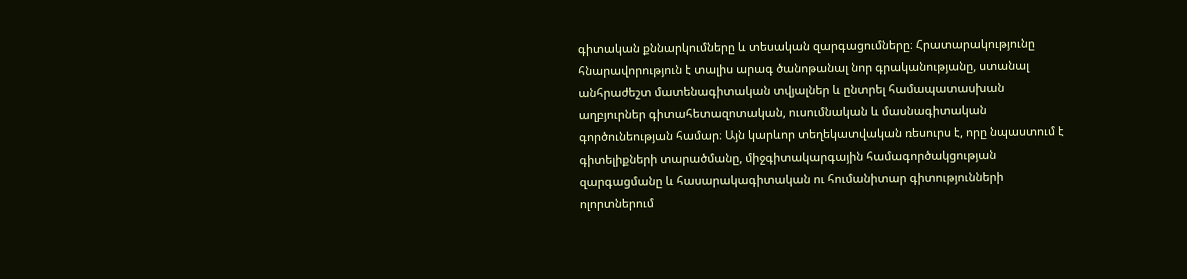գիտական քննարկումները և տեսական զարգացումները։ Հրատարակությունը հնարավորություն է տալիս արագ ծանոթանալ նոր գրականությանը, ստանալ անհրաժեշտ մատենագիտական տվյալներ և ընտրել համապատասխան աղբյուրներ գիտահետազոտական, ուսումնական և մասնագիտական գործունեության համար։ Այն կարևոր տեղեկատվական ռեսուրս է, որը նպաստում է գիտելիքների տարածմանը, միջգիտակարգային համագործակցության զարգացմանը և հասարակագիտական ու հումանիտար գիտությունների ոլորտներում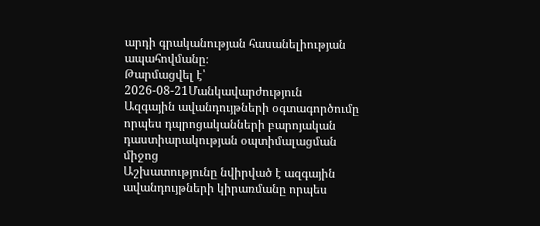արդի գրականության հասանելիության ապահովմանը։
Թարմացվել է՝ 2026-08-21Մանկավարժություն
Ազգային ավանդույթների օգտագործումը որպես դպրոցականների բարոյական դաստիարակության օպտիմալացման միջոց
Աշխատությունը նվիրված է ազգային ավանդույթների կիրառմանը որպես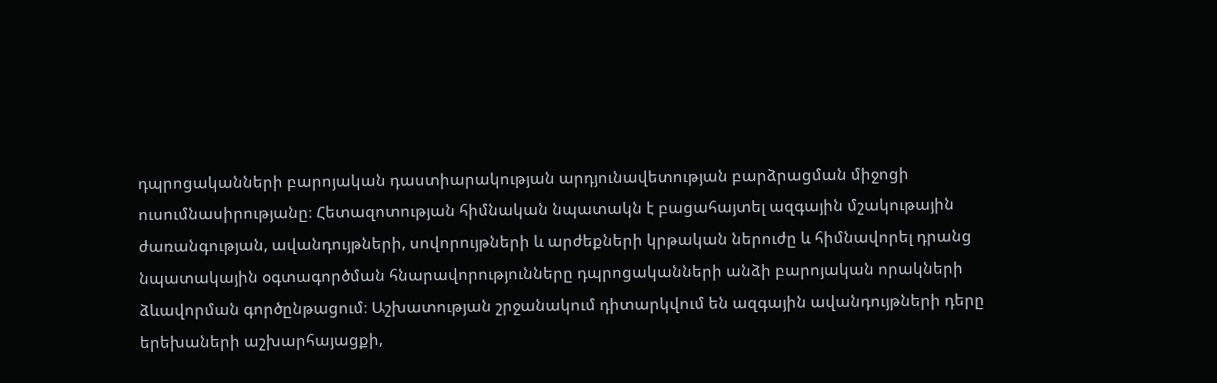դպրոցականների բարոյական դաստիարակության արդյունավետության բարձրացման միջոցի ուսումնասիրությանը։ Հետազոտության հիմնական նպատակն է բացահայտել ազգային մշակութային ժառանգության, ավանդույթների, սովորույթների և արժեքների կրթական ներուժը և հիմնավորել դրանց նպատակային օգտագործման հնարավորությունները դպրոցականների անձի բարոյական որակների ձևավորման գործընթացում։ Աշխատության շրջանակում դիտարկվում են ազգային ավանդույթների դերը երեխաների աշխարհայացքի,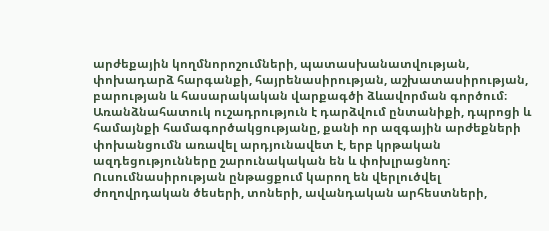արժեքային կողմնորոշումների, պատասխանատվության, փոխադարձ հարգանքի, հայրենասիրության, աշխատասիրության, բարության և հասարակական վարքագծի ձևավորման գործում։ Առանձնահատուկ ուշադրություն է դարձվում ընտանիքի, դպրոցի և համայնքի համագործակցությանը, քանի որ ազգային արժեքների փոխանցումն առավել արդյունավետ է, երբ կրթական ազդեցությունները շարունակական են և փոխլրացնող։ Ուսումնասիրության ընթացքում կարող են վերլուծվել ժողովրդական ծեսերի, տոների, ավանդական արհեստների,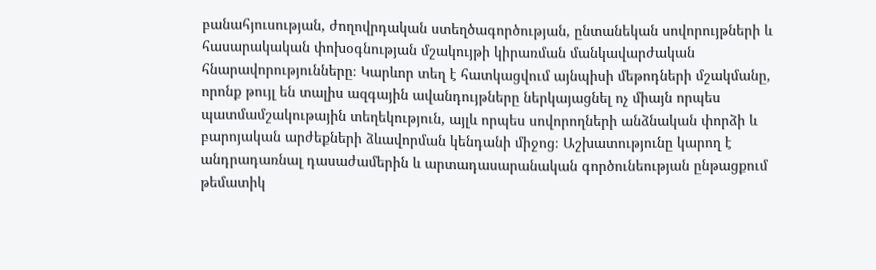բանահյուսության, ժողովրդական ստեղծագործության, ընտանեկան սովորույթների և հասարակական փոխօգնության մշակույթի կիրառման մանկավարժական հնարավորությունները։ Կարևոր տեղ է հատկացվում այնպիսի մեթոդների մշակմանը, որոնք թույլ են տալիս ազգային ավանդույթները ներկայացնել ոչ միայն որպես պատմամշակութային տեղեկություն, այլև որպես սովորողների անձնական փորձի և բարոյական արժեքների ձևավորման կենդանի միջոց։ Աշխատությունը կարող է անդրադառնալ դասաժամերին և արտադասարանական գործունեության ընթացքում թեմատիկ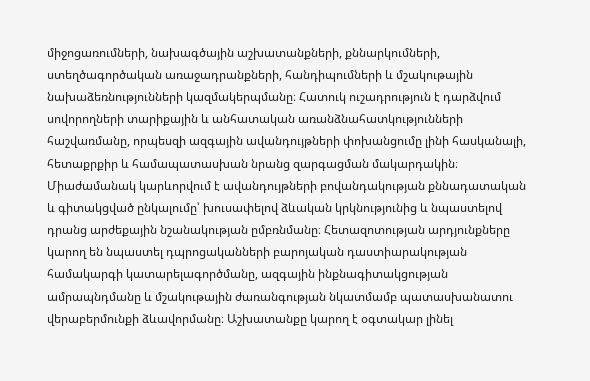միջոցառումների, նախագծային աշխատանքների, քննարկումների, ստեղծագործական առաջադրանքների, հանդիպումների և մշակութային նախաձեռնությունների կազմակերպմանը։ Հատուկ ուշադրություն է դարձվում սովորողների տարիքային և անհատական առանձնահատկությունների հաշվառմանը, որպեսզի ազգային ավանդույթների փոխանցումը լինի հասկանալի, հետաքրքիր և համապատասխան նրանց զարգացման մակարդակին։ Միաժամանակ կարևորվում է ավանդույթների բովանդակության քննադատական և գիտակցված ընկալումը՝ խուսափելով ձևական կրկնությունից և նպաստելով դրանց արժեքային նշանակության ըմբռնմանը։ Հետազոտության արդյունքները կարող են նպաստել դպրոցականների բարոյական դաստիարակության համակարգի կատարելագործմանը, ազգային ինքնագիտակցության ամրապնդմանը և մշակութային ժառանգության նկատմամբ պատասխանատու վերաբերմունքի ձևավորմանը։ Աշխատանքը կարող է օգտակար լինել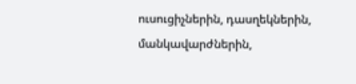ուսուցիչներին, դասղեկներին, մանկավարժներին,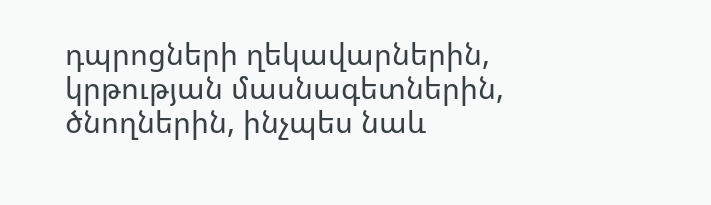դպրոցների ղեկավարներին, կրթության մասնագետներին, ծնողներին, ինչպես նաև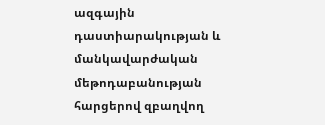ազգային դաստիարակության և մանկավարժական մեթոդաբանության հարցերով զբաղվող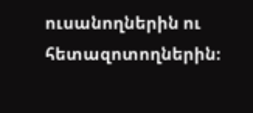ուսանողներին ու հետազոտողներին։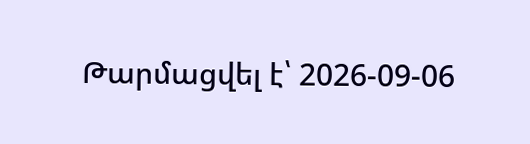Թարմացվել է՝ 2026-09-06